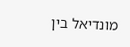מונדיאל בין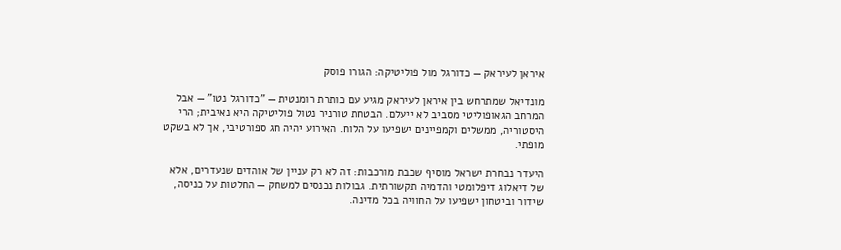איראן לעיראק — כדורגל מול פוליטיקה: הגורו פוסק

מונדיאל שמתרחש בין איראן לעיראק מגיע עם כותרת רומנטית — "כדורגל נטו" — אבל המרחב הגאופוליטי מסביב לא ייעלם. הבטחת טורניר נטול פוליטיקה היא נאיבית; הרי היסטוריה, ממשלים וקמפיינים ישפיעו על הלוח. האירוע יהיה חג ספורטיבי, אך לא בשקט מופתי.

היעדר נבחרת ישראל מוסיף שכבת מורכבות: זה לא רק עניין של אוהדים שנעדרים, אלא של דיאלוג דיפלומטי והדמיה תקשורתית. גבולות נכנסים למשחק — החלטות על כניסה, שידור וביטחון ישפיעו על החוויה בכל מדינה.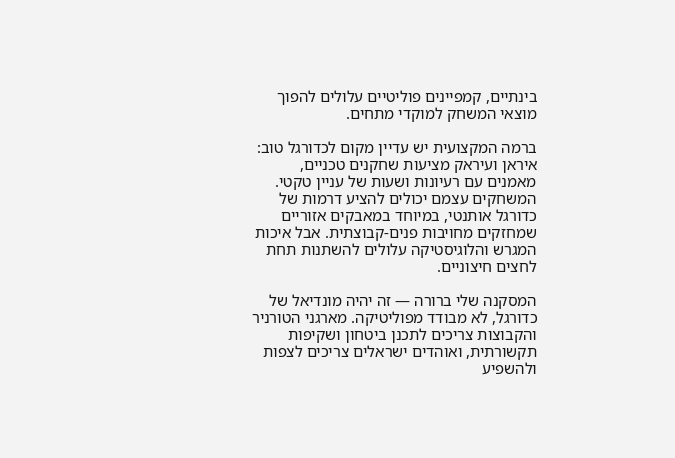בינתיים, קמפיינים פוליטיים עלולים להפוך מוצאי המשחק למוקדי מתחים.

ברמה המקצועית יש עדיין מקום לכדורגל טוב: איראן ועיראק מציעות שחקנים טכניים, מאמנים עם רעיונות ושעות של עניין טקטי. המשחקים עצמם יכולים להציע דרמות של כדורגל אותנטי, במיוחד במאבקים אזוריים שמחזקים מחויבות פנים-קבוצתית. אבל איכות המגרש והלוגיסטיקה עלולים להשתנות תחת לחצים חיצוניים.

המסקנה שלי ברורה — זה יהיה מונדיאל של כדורגל, לא מבודד מפוליטיקה. מארגני הטורניר והקבוצות צריכים לתכנן ביטחון ושקיפות תקשורתית, ואוהדים ישראלים צריכים לצפות ולהשפיע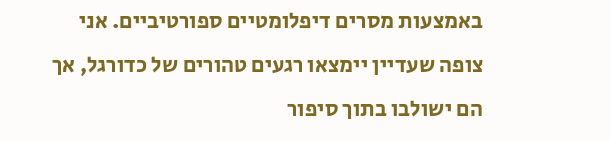באמצעות מסרים דיפלומטיים ספורטיביים. אני צופה שעדיין יימצאו רגעים טהורים של כדורגל, אך הם ישולבו בתוך סיפור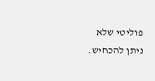פוליטי שלא ניתן להכחיש.